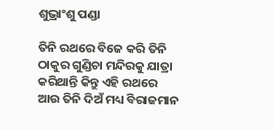ଶୁଭ୍ରାଂଶୁ ପଣ୍ଡା

ତିନି ରଥରେ ବିଜେ କରି ତିନି ଠାକୁର ଗୁଣ୍ଡିଚା ମନ୍ଦିରକୁ ଯାତ୍ରା କରିଥାନ୍ତି କିନ୍ତୁ ଏହି ରଥରେ ଆଉ ତିନି ଦିଅଁ ମଧ୍ୟ ବିରାଜମାନ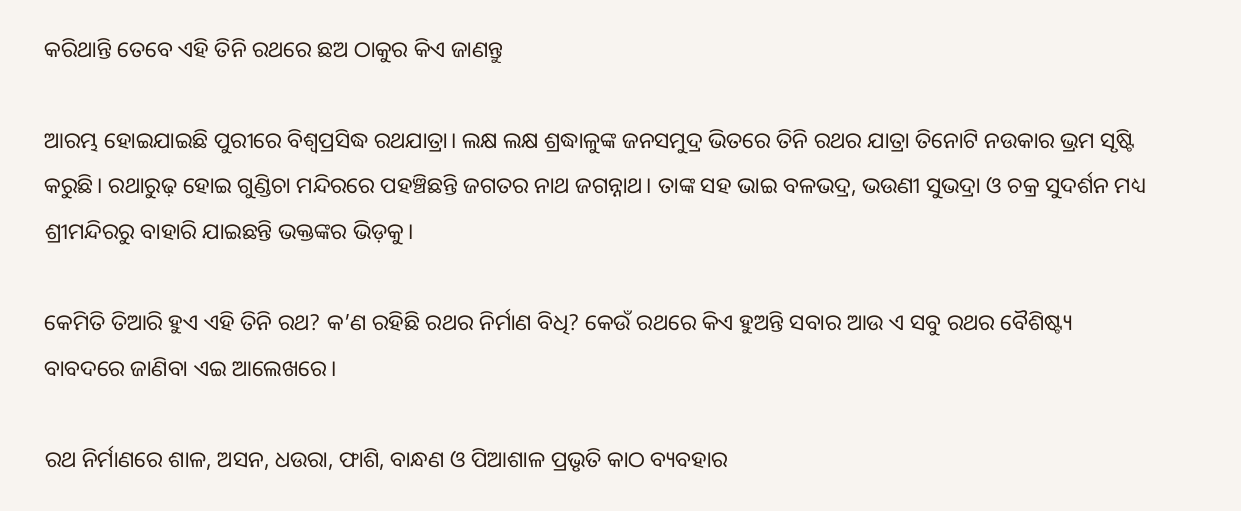କରିଥାନ୍ତି ତେବେ ଏହି ତିନି ରଥରେ ଛଅ ଠାକୁର କିଏ ଜାଣନ୍ତୁ

ଆରମ୍ଭ ହୋଇଯାଇଛି ପୁରୀରେ ବିଶ୍ୱପ୍ରସିଦ୍ଧ ରଥଯାତ୍ରା। ଲକ୍ଷ ଲକ୍ଷ ଶ୍ରଦ୍ଧାଳୁଙ୍କ ଜନସମୁଦ୍ର ଭିତରେ ତିନି ରଥର ଯାତ୍ରା ତିନୋଟି ନଉକାର ଭ୍ରମ ସୃଷ୍ଟି କରୁଛି। ରଥାରୁଢ଼ ହୋଇ ଗୁଣ୍ଡିଚା ମନ୍ଦିରରେ ପହଞ୍ଚିଛନ୍ତି ଜଗତର ନାଥ ଜଗନ୍ନାଥ। ତାଙ୍କ ସହ ଭାଇ ବଳଭଦ୍ର, ଭଉଣୀ ସୁଭଦ୍ରା ଓ ଚକ୍ର ସୁଦର୍ଶନ ମଧ୍ୟ ଶ୍ରୀମନ୍ଦିରରୁ ବାହାରି ଯାଇଛନ୍ତି ଭକ୍ତଙ୍କର ଭିଡ଼କୁ।

କେମିତି ତିଆରି ହୁଏ ଏହି ତିନି ରଥ? କ’ଣ ରହିଛି ରଥର ନିର୍ମାଣ ବିଧି? କେଉଁ ରଥରେ କିଏ ହୁଅନ୍ତି ସବାର ଆଉ ଏ ସବୁ ରଥର ବୈଶିଷ୍ଟ୍ୟ ବାବଦରେ ଜାଣିବା ଏଇ ଆଲେଖରେ।

ରଥ ନିର୍ମାଣରେ ଶାଳ, ଅସନ, ଧଉରା, ଫାଶି, ବାନ୍ଧଣ ଓ ପିଆଶାଳ ପ୍ରଭୃତି କାଠ ବ୍ୟବହାର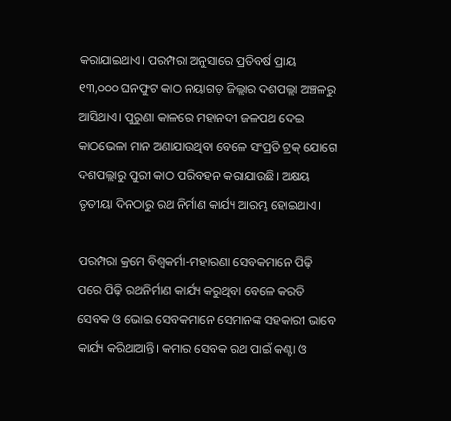କରାଯାଇଥାଏ। ପରମ୍ପରା ଅନୁସାରେ ପ୍ରତିବର୍ଷ ପ୍ରାୟ ୧୩,୦୦୦ ଘନଫୁଟ କାଠ ନୟାଗଡ଼ ଜିଲ୍ଲାର ଦଶପଲ୍ଲା ଅଞ୍ଚଳରୁ ଆସିଥାଏ। ପୁରୁଣା କାଳରେ ମହାନଦୀ ଜଳପଥ ଦେଇ କାଠଭେଳା ମାନ ଅଣାଯାଉଥିବା ବେଳେ ସଂପ୍ରତି ଟ୍ରକ୍ ଯୋଗେ ଦଶପଲ୍ଲାରୁ ପୁରୀ କାଠ ପରିବହନ କରାଯାଉଛି। ଅକ୍ଷୟ ତୃତୀୟା ଦିନଠାରୁ ରଥ ନିର୍ମାଣ କାର୍ଯ୍ୟ ଆରମ୍ଭ ହୋଇଥାଏ।

ପରମ୍ପରା କ୍ରମେ ବିଶ୍ୱକର୍ମା-ମହାରଣା ସେବକମାନେ ପିଢ଼ି ପରେ ପିଢ଼ି ରଥନିର୍ମାଣ କାର୍ଯ୍ୟ କରୁଥିବା ବେଳେ କରତି ସେବକ ଓ ଭୋଇ ସେବକମାନେ ସେମାନଙ୍କ ସହକାରୀ ଭାବେ କାର୍ଯ୍ୟ କରିଥାଆନ୍ତି। କମାର ସେବକ ରଥ ପାଇଁ କଣ୍ଟା ଓ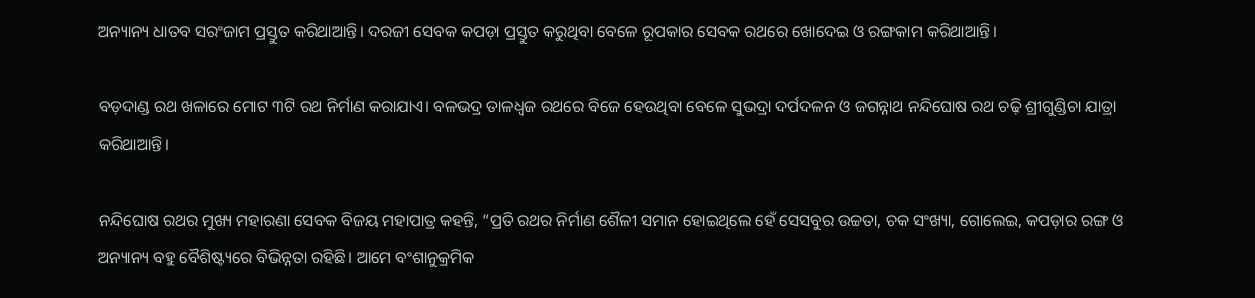ଅନ୍ୟାନ୍ୟ ଧାତବ ସରଂଜାମ ପ୍ରସ୍ତୁତ କରିଥାଆନ୍ତି। ଦରଜୀ ସେବକ କପଡ଼ା ପ୍ରସ୍ତୁତ କରୁଥିବା ବେଳେ ରୂପକାର ସେବକ ରଥରେ ଖୋଦେଇ ଓ ରଙ୍ଗକାମ କରିଥାଆନ୍ତି।

ବଡ଼ଦାଣ୍ଡ ରଥ ଖଳାରେ ମୋଟ ୩ଟି ରଥ ନିର୍ମାଣ କରାଯାଏ। ବଳଭଦ୍ର ତାଳଧ୍ୱଜ ରଥରେ ବିଜେ ହେଉଥିବା ବେଳେ ସୁଭଦ୍ରା ଦର୍ପଦଳନ ଓ ଜଗନ୍ନାଥ ନନ୍ଦିଘୋଷ ରଥ ଚଢ଼ି ଶ୍ରୀଗୁଣ୍ଡିଚା ଯାତ୍ରା କରିଥାଆନ୍ତି।

ନନ୍ଦିଘୋଷ ରଥର ମୁଖ୍ୟ ମହାରଣା ସେବକ ବିଜୟ ମହାପାତ୍ର କହନ୍ତି, “ପ୍ରତି ରଥର ନିର୍ମାଣ ଶୈଳୀ ସମାନ ହୋଇଥିଲେ ହେଁ ସେସବୁର ଉଚ୍ଚତା, ଚକ ସଂଖ୍ୟା, ଗୋଲେଇ, କପଡ଼ାର ରଙ୍ଗ ଓ ଅନ୍ୟାନ୍ୟ ବହୁ ବୈଶିଷ୍ଟ୍ୟରେ ବିଭିନ୍ନତା ରହିଛି। ଆମେ ବଂଶାନୁକ୍ରମିକ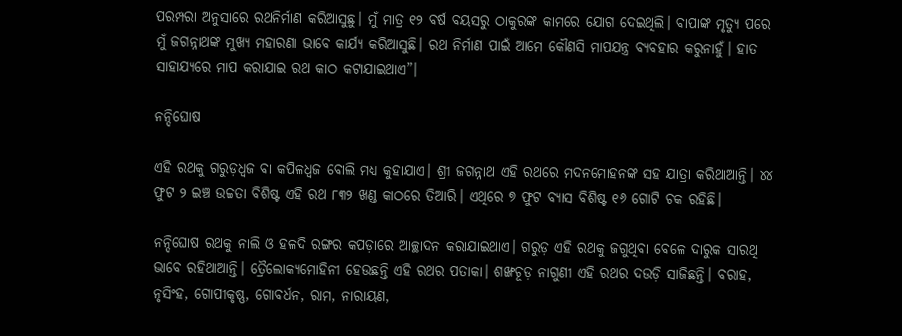ପରମ୍ପରା ଅନୁସାରେ ରଥନିର୍ମାଣ କରିଆସୁଛୁ। ମୁଁ ମାତ୍ର ୧୨ ବର୍ଷ ବୟସରୁ ଠାକୁରଙ୍କ କାମରେ ଯୋଗ ଦେଇଥିଲି। ବାପାଙ୍କ ମୃତ୍ୟୁ ପରେ ମୁଁ ଜଗନ୍ନାଥଙ୍କ ମୁଖ୍ୟ ମହାରଣା ଭାବେ କାର୍ଯ୍ୟ କରିଆସୁଛି। ରଥ ନିର୍ମାଣ ପାଇଁ ଆମେ କୌଣସି ମାପଯନ୍ତ୍ର ବ୍ୟବହାର କରୁନାହୁଁ। ହାତ ସାହାଯ୍ୟରେ ମାପ କରାଯାଇ ରଥ କାଠ କଟାଯାଇଥାଏ”।

ନନ୍ଦିଘୋଷ

ଏହି ରଥକୁ ଗରୁଡ଼ଧ୍ୱଜ ବା କପିଳଧ୍ୱଜ ବୋଲି ମଧ୍ୟ କୁହାଯାଏ। ଶ୍ରୀ ଜଗନ୍ନାଥ ଏହି ରଥରେ ମଦନମୋହନଙ୍କ ସହ ଯାତ୍ରା କରିଥାଆନ୍ତି। ୪୪ ଫୁଟ ୨ ଇଞ୍ଚ ଉଚ୍ଚତା ବିଶିଷ୍ଟ ଏହି ରଥ ୮୩୨ ଖଣ୍ଡ କାଠରେ ତିଆରି। ଏଥିରେ ୭ ଫୁଟ ବ୍ୟାସ ବିଶିଷ୍ଟ ୧୬ ଗୋଟି ଚକ ରହିଛି।

ନନ୍ଦିଘୋଷ ରଥକୁ ନାଲି ଓ ହଳଦି ରଙ୍ଗର କପଡ଼ାରେ ଆଚ୍ଛାଦନ କରାଯାଇଥାଏ। ଗରୁଡ଼ ଏହି ରଥକୁ ଜଗୁଥିବା ବେଳେ ଦାରୁକ ସାରଥି ଭାବେ ରହିଥାଆନ୍ତି। ତ୍ରୈଲୋକ୍ୟମୋହିନୀ ହେଉଛନ୍ତି ଏହି ରଥର ପତାକା। ଶଙ୍ଖଚୂଡ଼ ନାଗୁଣୀ ଏହି ରଥର ଦଉଡ଼ି ସାଜିଛନ୍ତି। ବରାହ, ନୃସିଂହ, ଗୋପୀକୃଷ୍ଣ, ଗୋବର୍ଧନ, ରାମ, ନାରାୟଣ,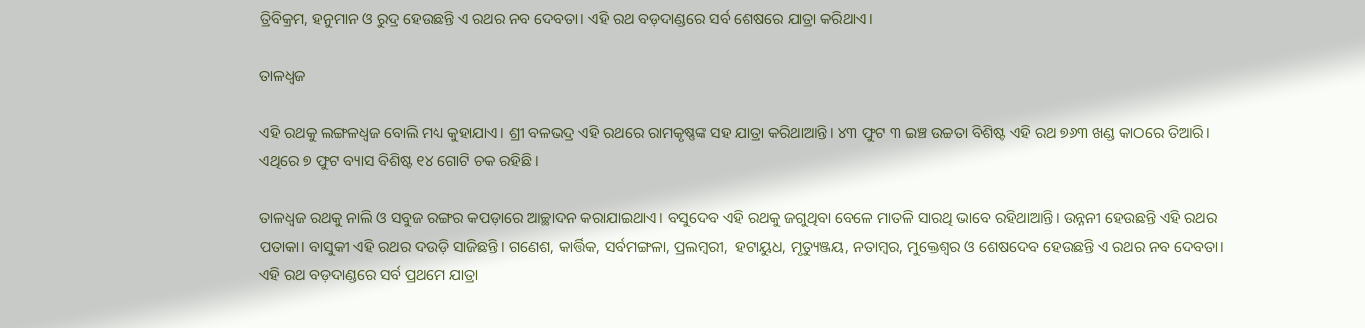ତ୍ରିବିକ୍ରମ, ହନୁମାନ ଓ ରୁଦ୍ର ହେଉଛନ୍ତି ଏ ରଥର ନବ ଦେବତା। ଏହି ରଥ ବଡ଼ଦାଣ୍ଡରେ ସର୍ବ ଶେଷରେ ଯାତ୍ରା କରିଥାଏ।

ତାଳଧ୍ୱଜ

ଏହି ରଥକୁ ଲଙ୍ଗଳଧ୍ୱଜ ବୋଲି ମଧ୍ୟ କୁହାଯାଏ। ଶ୍ରୀ ବଳଭଦ୍ର ଏହି ରଥରେ ରାମକୃଷ୍ଣଙ୍କ ସହ ଯାତ୍ରା କରିଥାଆନ୍ତି। ୪୩ ଫୁଟ ୩ ଇଞ୍ଚ ଉଚ୍ଚତା ବିଶିଷ୍ଟ ଏହି ରଥ ୭୬୩ ଖଣ୍ଡ କାଠରେ ତିଆରି। ଏଥିରେ ୭ ଫୁଟ ବ୍ୟାସ ବିଶିଷ୍ଟ ୧୪ ଗୋଟି ଚକ ରହିଛି।

ତାଳଧ୍ୱଜ ରଥକୁ ନାଲି ଓ ସବୁଜ ରଙ୍ଗର କପଡ଼ାରେ ଆଚ୍ଛାଦନ କରାଯାଇଥାଏ। ବସୁଦେବ ଏହି ରଥକୁ ଜଗୁଥିବା ବେଳେ ମାତଳି ସାରଥି ଭାବେ ରହିଥାଆନ୍ତି। ଉନ୍ନନୀ ହେଉଛନ୍ତି ଏହି ରଥର ପତାକା। ବାସୁକୀ ଏହି ରଥର ଦଉଡ଼ି ସାଜିଛନ୍ତି। ଗଣେଶ, କାର୍ତ୍ତିକ, ସର୍ବମଙ୍ଗଳା, ପ୍ରଲମ୍ବରୀ,  ହଟାୟୁଧ, ମୃତ୍ୟୁଞ୍ଜୟ, ନତାମ୍ବର, ମୁକ୍ତେଶ୍ୱର ଓ ଶେଷଦେବ ହେଉଛନ୍ତି ଏ ରଥର ନବ ଦେବତା। ଏହି ରଥ ବଡ଼ଦାଣ୍ଡରେ ସର୍ବ ପ୍ରଥମେ ଯାତ୍ରା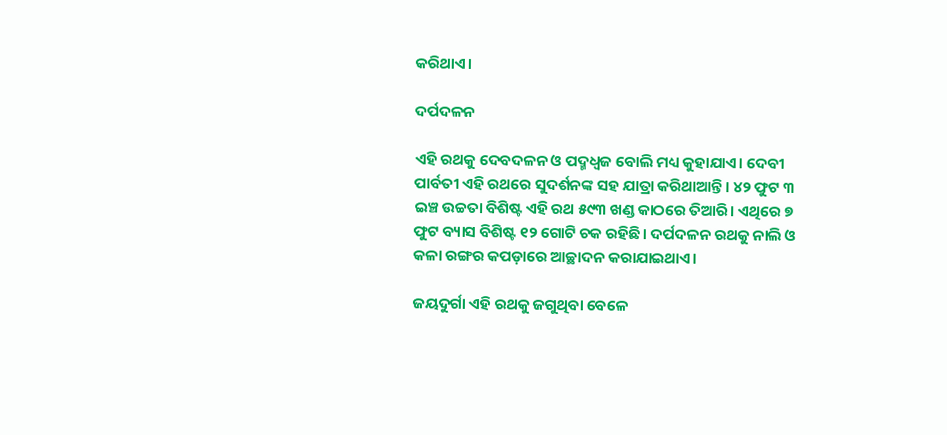କରିଥାଏ।

ଦର୍ପଦଳନ

ଏହି ରଥକୁ ଦେବଦଳନ ଓ ପଦ୍ମଧ୍ୱଜ ବୋଲି ମଧ୍ୟ କୁହାଯାଏ। ଦେବୀ ପାର୍ବତୀ ଏହି ରଥରେ ସୁଦର୍ଶନଙ୍କ ସହ ଯାତ୍ରା କରିଥାଆନ୍ତି। ୪୨ ଫୁଟ ୩ ଇଞ୍ଚ ଉଚ୍ଚତା ବିଶିଷ୍ଟ ଏହି ରଥ ୫୯୩ ଖଣ୍ଡ କାଠରେ ତିଆରି। ଏଥିରେ ୭ ଫୁଟ ବ୍ୟାସ ବିଶିଷ୍ଟ ୧୨ ଗୋଟି ଚକ ରହିଛି। ଦର୍ପଦଳନ ରଥକୁ ନାଲି ଓ କଳା ରଙ୍ଗର କପଡ଼ାରେ ଆଚ୍ଛାଦନ କରାଯାଇଥାଏ।

ଜୟଦୁର୍ଗା ଏହି ରଥକୁ ଜଗୁଥିବା ବେଳେ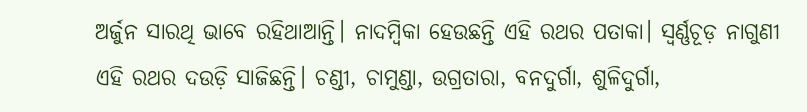ଅର୍ଜୁନ ସାରଥି ଭାବେ ରହିଥାଆନ୍ତି। ନାଦମ୍ବିକା ହେଉଛନ୍ତି ଏହି ରଥର ପତାକା। ସ୍ୱର୍ଣ୍ଣଚୂଡ଼ ନାଗୁଣୀ ଏହି ରଥର ଦଉଡ଼ି ସାଜିଛନ୍ତି। ଚଣ୍ଡୀ, ଚାମୁଣ୍ଡା, ଉଗ୍ରତାରା, ବନଦୁର୍ଗା, ଶୁଳିଦୁର୍ଗା,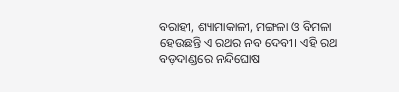ବରାହୀ, ଶ୍ୟାମାକାଳୀ, ମଙ୍ଗଳା ଓ ବିମଳା ହେଉଛନ୍ତି ଏ ରଥର ନବ ଦେବୀ। ଏହି ରଥ ବଡ଼ଦାଣ୍ଡରେ ନନ୍ଦିଘୋଷ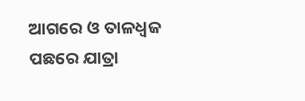ଆଗରେ ଓ ତାଳଧ୍ୱଜ ପଛରେ ଯାତ୍ରା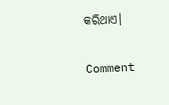କରିଥାଏ।

Comment